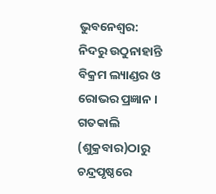ଭୁବନେଶ୍ବର: ନିଦରୁ ଉଠୁନାହାନ୍ତି ବିକ୍ରମ ଲ୍ୟାଣ୍ଡର ଓ ରୋଭର ପ୍ରଜ୍ଞାନ । ଗତକାଲି (ଶୁକ୍ରବାର)ଠାରୁ ଚନ୍ଦ୍ରପୃଷ୍ଠରେ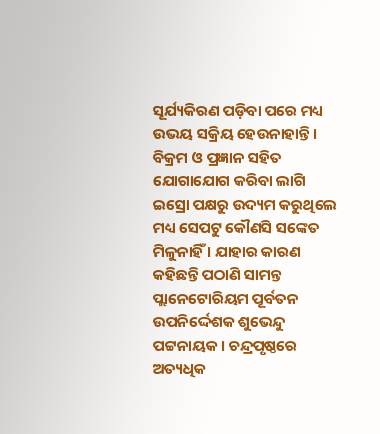ସୂର୍ଯ୍ୟକିରଣ ପଡ଼ିବା ପରେ ମଧ୍ୟ ଉଭୟ ସକ୍ରିୟ ହେଉନାହାନ୍ତି । ବିକ୍ରମ ଓ ପ୍ରଜ୍ଞାନ ସହିତ ଯୋଗାଯୋଗ କରିବା ଲାଗି ଇସ୍ରୋ ପକ୍ଷରୁ ଉଦ୍ୟମ କରୁଥିଲେ ମଧ୍ୟ ସେପଟୁ କୌଣସି ସଙ୍କେତ ମିଳୁନାହିଁ । ଯାହାର କାରଣ କହିଛନ୍ତି ପଠାଣି ସାମନ୍ତ ପ୍ଲାନେଟୋରିୟମ ପୂର୍ବତନ ଉପନିର୍ଦ୍ଦେଶକ ଶୁଭେନ୍ଦୁ ପଟ୍ଟନାୟକ । ଚନ୍ଦ୍ରପୃଷ୍ଠରେ ଅତ୍ୟଧିକ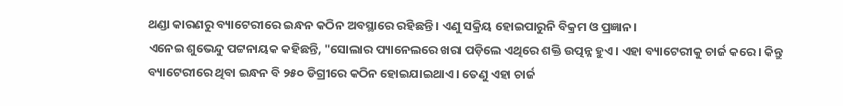ଥଣ୍ଡା କାରଣରୁ ବ୍ୟାଟେରୀରେ ଇନ୍ଧନ କଠିନ ଅବସ୍ଥାରେ ରହିଛନ୍ତି । ଏଣୁ ସକ୍ରିୟ ହୋଇପାରୁନି ବିକ୍ରମ ଓ ପ୍ରଜ୍ଞାନ।
ଏନେଇ ଶୁଭେନ୍ଦୁ ପଟ୍ଟନାୟକ କହିଛନ୍ତି, "ସୋଲାର ପ୍ୟାନେଲରେ ଖରା ପଡ଼ିଲେ ଏଥିରେ ଶକ୍ତି ଉତ୍ପନ୍ନ ହୁଏ । ଏହା ବ୍ୟାଟେରୀକୁ ଚାର୍ଜ କରେ । କିନ୍ତୁ ବ୍ୟାଟେରୀରେ ଥିବା ଇନ୍ଧନ ବି ୨୫୦ ଡିଗ୍ରୀରେ କଠିନ ହୋଇଯାଇଥାଏ । ତେଣୁ ଏହା ଚାର୍ଜ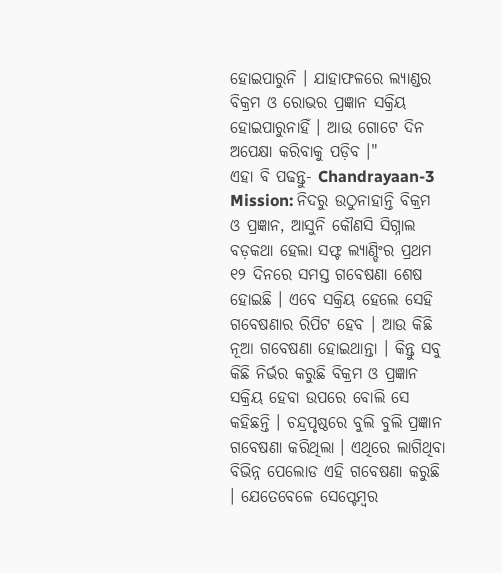ହୋଇପାରୁନି । ଯାହାଫଳରେ ଲ୍ୟାଣ୍ଡର ବିକ୍ରମ ଓ ରୋଭର ପ୍ରଜ୍ଞାନ ସକ୍ରିୟ ହୋଇପାରୁନାହିଁ । ଆଉ ଗୋଟେ ଦିନ ଅପେକ୍ଷା କରିବାକୁ ପଡ଼ିବ ।"
ଏହା ବି ପଢନ୍ତୁ- Chandrayaan-3 Mission: ନିଦରୁ ଉଠୁନାହାନ୍ତି ବିକ୍ରମ ଓ ପ୍ରଜ୍ଞାନ, ଆସୁନି କୌଣସି ସିଗ୍ନାଲ
ବଡ଼କଥା ହେଲା ସଫ୍ଟ ଲ୍ୟାଣ୍ଡିଂର ପ୍ରଥମ ୧୨ ଦିନରେ ସମସ୍ତ ଗବେଷଣା ଶେଷ ହୋଇଛି । ଏବେ ସକ୍ରିୟ ହେଲେ ସେହି ଗବେଷଣାର ରିପିଟ ହେବ । ଆଉ କିଛି ନୂଆ ଗବେଷଣା ହୋଇଥାନ୍ତା । କିନ୍ତୁ ସବୁ କିଛି ନିର୍ଭର କରୁଛି ବିକ୍ରମ ଓ ପ୍ରଜ୍ଞାନ ସକ୍ରିୟ ହେବା ଉପରେ ବୋଲି ସେ କହିଛନ୍ତି । ଚନ୍ଦ୍ରପୃଷ୍ଠରେ ବୁଲି ବୁଲି ପ୍ରଜ୍ଞାନ ଗବେଷଣା କରିଥିଲା । ଏଥିରେ ଲାଗିଥିବା ବିଭିନ୍ନ ପେଲୋଡ ଏହି ଗବେଷଣା କରୁଛି । ଯେତେବେଳେ ସେପ୍ଟେମ୍ବର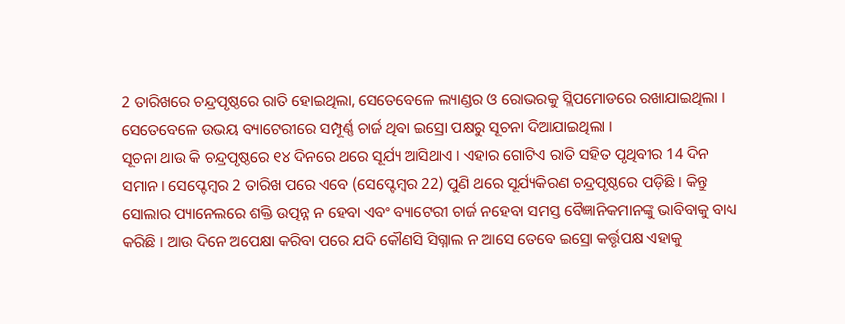2 ତାରିଖରେ ଚନ୍ଦ୍ରପୃଷ୍ଠରେ ରାତି ହୋଇଥିଲା, ସେତେବେଳେ ଲ୍ୟାଣ୍ଡର ଓ ରୋଭରକୁ ସ୍ଲିପମୋଡରେ ରଖାଯାଇଥିଲା । ସେତେବେଳେ ଉଭୟ ବ୍ୟାଟେରୀରେ ସମ୍ପୂର୍ଣ୍ଣ ଚାର୍ଜ ଥିବା ଇସ୍ରୋ ପକ୍ଷରୁ ସୂଚନା ଦିଆଯାଇଥିଲା ।
ସୂଚନା ଥାଉ କି ଚନ୍ଦ୍ରପୃଷ୍ଠରେ ୧୪ ଦିନରେ ଥରେ ସୂର୍ଯ୍ୟ ଆସିଥାଏ । ଏହାର ଗୋଟିଏ ରାତି ସହିତ ପୃଥିବୀର 14 ଦିନ ସମାନ। ସେପ୍ଟେମ୍ବର 2 ତାରିଖ ପରେ ଏବେ (ସେପ୍ଟେମ୍ବର 22) ପୁଣି ଥରେ ସୂର୍ଯ୍ୟକିରଣ ଚନ୍ଦ୍ରପୃଷ୍ଠରେ ପଡ଼ିଛି । କିନ୍ତୁ ସୋଲାର ପ୍ୟାନେଲରେ ଶକ୍ତି ଉତ୍ପନ୍ନ ନ ହେବା ଏବଂ ବ୍ୟାଟେରୀ ଚାର୍ଜ ନହେବା ସମସ୍ତ ବୈଜ୍ଞାନିକମାନଙ୍କୁ ଭାବିବାକୁ ବାଧ୍ୟ କରିଛି । ଆଉ ଦିନେ ଅପେକ୍ଷା କରିବା ପରେ ଯଦି କୌଣସି ସିଗ୍ନାଲ ନ ଆସେ ତେବେ ଇସ୍ରୋ କର୍ତ୍ତୃପକ୍ଷ ଏହାକୁ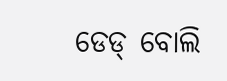ଡେଡ୍ ବୋଲି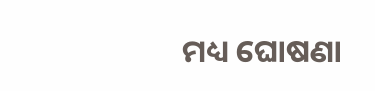ମଧ୍ୟ ଘୋଷଣା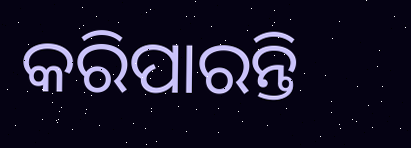କରିପାରନ୍ତି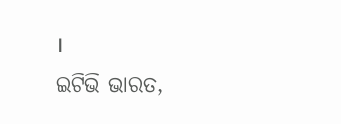।
ଇଟିଭି ଭାରତ,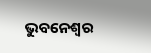ଭୁବନେଶ୍ବର